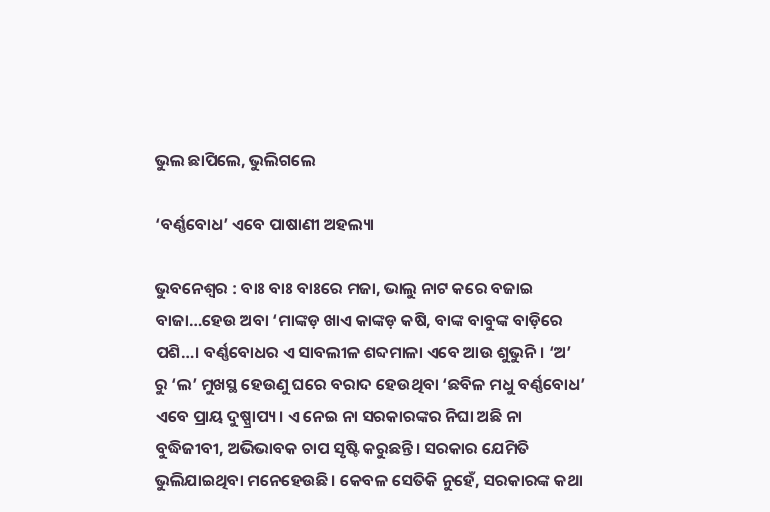ଭୁଲ ଛାପିଲେ, ଭୁଲିଗଲେ

‘ବର୍ଣ୍ଣବୋଧ’ ଏବେ ପାଷାଣୀ ଅହଲ୍ୟା

ଭୁବନେଶ୍ୱର : ବାଃ ବାଃ ବାଃରେ ମଜା, ଭାଲୁ ନାଟ କରେ ବଜାଇ ବାଜା…ହେଉ ଅବା ‘ମାଙ୍କଡ଼ ଖାଏ କାଙ୍କଡ଼ କଷି, ବାଙ୍କ ବାବୁଙ୍କ ବାଡ଼ିରେ ପଶି…। ବର୍ଣ୍ଣବୋଧର ଏ ସାବଲୀଳ ଶବ୍ଦମାଳା ଏବେ ଆଉ ଶୁଭୁନି। ‘ଅ’ ରୁ ‘ଲ’ ମୁଖସ୍ଥ ହେଉଣୁ ଘରେ ବରାଦ ହେଉଥିବା ‘ଛବିଳ ମଧୁ ବର୍ଣ୍ଣବୋଧ’ ଏବେ ପ୍ରାୟ ଦୁଷ୍ପ୍ରାପ୍ୟ। ଏ ନେଇ ନା ସରକାରଙ୍କର ନିଘା ଅଛି ନା ବୁଦ୍ଧିଜୀବୀ, ଅଭିଭାବକ ଚାପ ସୃଷ୍ଟି କରୁଛନ୍ତି। ସରକାର ଯେମିତି ଭୁଲିଯାଇଥିବା ମନେହେଉଛି। କେବଳ ସେତିକି ନୁହେଁ, ସରକାରଙ୍କ କଥା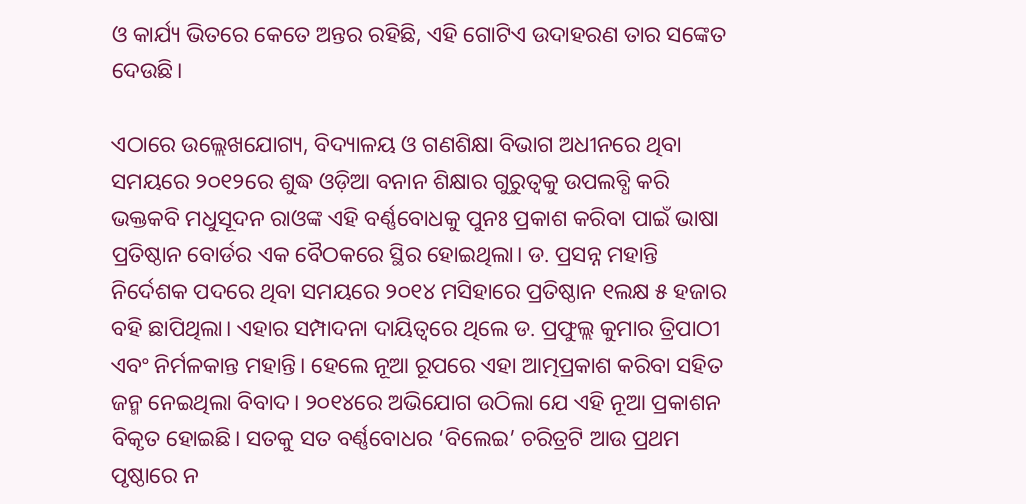ଓ କାର୍ଯ୍ୟ ଭିତରେ କେତେ ଅନ୍ତର ରହିଛି, ଏହି ଗୋଟିଏ ଉଦାହରଣ ତାର ସଙ୍କେତ ଦେଉଛି।

ଏଠାରେ ଉଲ୍ଲେଖଯୋଗ୍ୟ, ବିଦ୍ୟାଳୟ ଓ ଗଣଶିକ୍ଷା ବିଭାଗ ଅଧୀନରେ ଥିବା ସମୟରେ ୨୦୧୨ରେ ଶୁଦ୍ଧ ଓଡ଼ିଆ ବନାନ ଶିକ୍ଷାର ଗୁରୁତ୍ୱକୁ ଉପଲବ୍ଧି କରି ଭକ୍ତକବି ମଧୁସୂଦନ ରାଓଙ୍କ ଏହି ବର୍ଣ୍ଣବୋଧକୁ ପୁନଃ ପ୍ରକାଶ କରିବା ପାଇଁ ଭାଷା ପ୍ରତିଷ୍ଠାନ ବୋର୍ଡର ଏକ ବୈଠକରେ ସ୍ଥିର ହୋଇଥିଲା। ଡ. ପ୍ରସନ୍ନ ମହାନ୍ତି ନିର୍ଦେଶକ ପଦରେ ଥିବା ସମୟରେ ୨୦୧୪ ମସିହାରେ ପ୍ରତିଷ୍ଠାନ ୧ଲକ୍ଷ ୫ ହଜାର ବହି ଛାପିଥିଲା। ଏହାର ସମ୍ପାଦନା ଦାୟିତ୍ୱରେ ଥିଲେ ଡ. ପ୍ରଫୁଲ୍ଲ କୁମାର ତ୍ରିପାଠୀ ଏବଂ ନିର୍ମଳକାନ୍ତ ମହାନ୍ତି। ହେଲେ ନୂଆ ରୂପରେ ଏହା ଆତ୍ମପ୍ରକାଶ କରିବା ସହିତ ଜନ୍ମ ନେଇଥିଲା ବିବାଦ। ୨୦୧୪ରେ ଅଭିଯୋଗ ଉଠିଲା ଯେ ଏହି ନୂଆ ପ୍ରକାଶନ ବିକୃତ ହୋଇଛି। ସତକୁ ସତ ବର୍ଣ୍ଣବୋଧର ‘ବିଲେଇ’ ଚରିତ୍ରଟି ଆଉ ପ୍ରଥମ ପୃଷ୍ଠାରେ ନ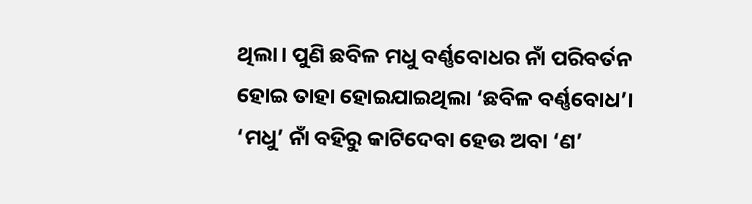ଥିଲା। ପୁଣି ଛବିଳ ମଧୁ ବର୍ଣ୍ଣବୋଧର ନାଁ ପରିବର୍ତନ ହୋଇ ତାହା ହୋଇଯାଇଥିଲା ‘ଛବିଳ ବର୍ଣ୍ଣବୋଧ’। ‘ମଧୁ’ ନାଁ ବହିରୁ କାଟିଦେବା ହେଉ ଅବା ‘ଣ’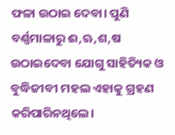ଫଳା ଉଠାଇ ଦେବା। ପୁଣି ବର୍ଣ୍ଣମାଳାରୁ ଈ,ଋ,ଶ,ଷ ଉଠାଇଦେବା ଯୋଗୁ ସାହିତ୍ୟିକ ଓ ବୁଦ୍ଧିଜୀବୀ ମହଲ ଏହାକୁ ଗ୍ରହଣ କରିପାରିନଥିଲେ।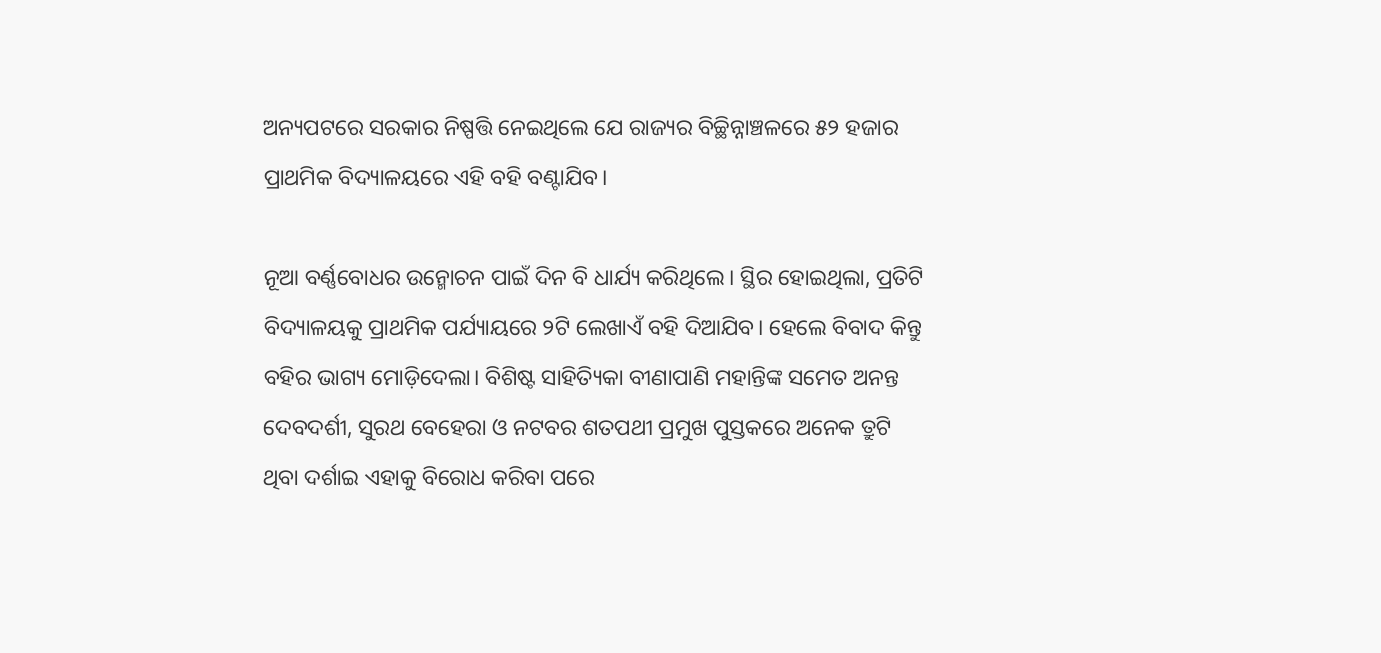ଅନ୍ୟପଟରେ ସରକାର ନିଷ୍ପତ୍ତି ନେଇଥିଲେ ଯେ ରାଜ୍ୟର ବିଚ୍ଛିନ୍ନାଞ୍ଚଳରେ ୫୨ ହଜାର ପ୍ରାଥମିକ ବିଦ୍ୟାଳୟରେ ଏହି ବହି ବଣ୍ଟାଯିବ।

ନୂଆ ବର୍ଣ୍ଣବୋଧର ଉନ୍ମୋଚନ ପାଇଁ ଦିନ ବି ଧାର୍ଯ୍ୟ କରିଥିଲେ। ସ୍ଥିର ହୋଇଥିଲା, ପ୍ରତିଟି ବିଦ୍ୟାଳୟକୁ ପ୍ରାଥମିକ ପର୍ଯ୍ୟାୟରେ ୨ଟି ଲେଖାଏଁ ବହି ଦିଆଯିବ। ହେଲେ ବିବାଦ କିନ୍ତୁ ବହିର ଭାଗ୍ୟ ମୋଡ଼ିଦେଲା। ବିଶିଷ୍ଟ ସାହିତ୍ୟିକା ବୀଣାପାଣି ମହାନ୍ତିଙ୍କ ସମେତ ଅନନ୍ତ ଦେବଦର୍ଶୀ, ସୁରଥ ବେହେରା ଓ ନଟବର ଶତପଥୀ ପ୍ରମୁଖ ପୁସ୍ତକରେ ଅନେକ ତ୍ରୁଟି ଥିବା ଦର୍ଶାଇ ଏହାକୁ ବିରୋଧ କରିବା ପରେ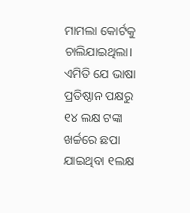ମାମଲା କୋର୍ଟକୁ ଚାଲିଯାଇଥିଲା। ଏମିତି ଯେ ଭାଷା ପ୍ରତିଷ୍ଠାନ ପକ୍ଷରୁ ୧୪ ଲକ୍ଷ ଟଙ୍କା ଖର୍ଚ୍ଚରେ ଛପା ଯାଇଥିବା ୧ଲକ୍ଷ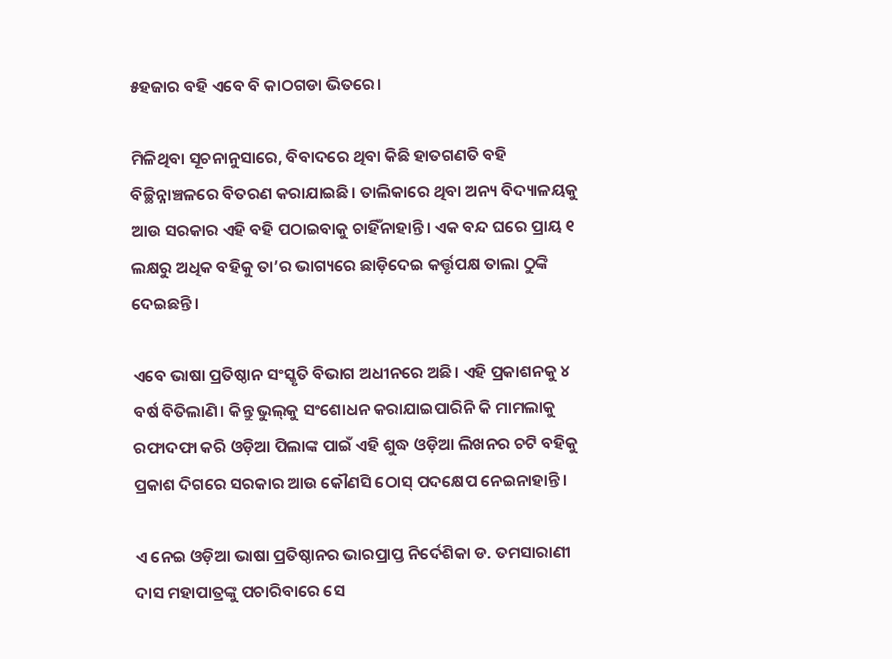୫ହଜାର ବହି ଏବେ ବି କାଠଗଡା ଭିତରେ।

ମିଳିଥିବା ସୂଚନାନୁସାରେ, ବିବାଦରେ ଥିବା କିଛି ହାତଗଣତି ବହି ବିଚ୍ଛିନ୍ନାଞ୍ଚଳରେ ବିତରଣ କରାଯାଇଛି। ତାଲିକାରେ ଥିବା ଅନ୍ୟ ବିଦ୍ୟାଳୟକୁ ଆଉ ସରକାର ଏହି ବହି ପଠାଇବାକୁ ଚାହିଁନାହାନ୍ତି। ଏକ ବନ୍ଦ ଘରେ ପ୍ରାୟ ୧ ଲକ୍ଷରୁ ଅଧିକ ବହିକୁ ତା’ର ଭାଗ୍ୟରେ ଛାଡ଼ିଦେଇ କର୍ତ୍ତୃପକ୍ଷ ତାଲା ଠୁଙ୍କି ଦେଇଛନ୍ତି।

ଏବେ ଭାଷା ପ୍ରତିଷ୍ଠାନ ସଂସ୍କୃତି ବିଭାଗ ଅଧୀନରେ ଅଛି। ଏହି ପ୍ରକାଶନକୁ ୪ ବର୍ଷ ବିତିଲାଣି। କିନ୍ତୁ ଭୁଲ୍‌କୁ ସଂଶୋଧନ କରାଯାଇପାରିନି କି ମାମଲାକୁ ରଫାଦଫା କରି ଓଡ଼ିଆ ପିଲାଙ୍କ ପାଇଁ ଏହି ଶୁଦ୍ଧ ଓଡ଼ିଆ ଲିଖନର ଚଟି ବହିକୁ ପ୍ରକାଶ ଦିଗରେ ସରକାର ଆଉ କୌଣସି ଠୋସ୍‌ ପଦକ୍ଷେପ ନେଇନାହାନ୍ତି।

ଏ ନେଇ ଓଡ଼ିଆ ଭାଷା ପ୍ରତିଷ୍ଠାନର ଭାରପ୍ରାପ୍ତ ନିର୍ଦେଶିକା ଡ. ତମସାରାଣୀ ଦାସ ମହାପାତ୍ରଙ୍କୁ ପଚାରିବାରେ ସେ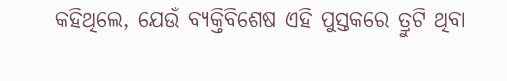କହିଥିଲେ, ଯେଉଁ ବ୍ୟକ୍ତିବିଶେଷ ଏହି ପୁସ୍ତକରେ ତ୍ରୁଟି ଥିବା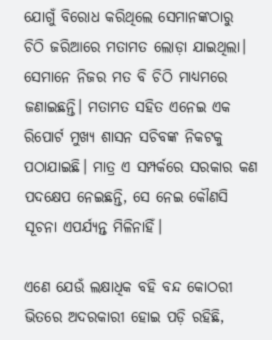ଯୋଗୁଁ ବିରୋଧ କରିଥିଲେ ସେମାନଙ୍କଠାରୁ ଚିଠି ଜରିଆରେ ମତାମତ ଲୋଡ଼ା ଯାଇଥିଲା। ସେମାନେ ନିଜର ମତ ବି ଚିଠି ମାଧ୍ୟମରେ ଜଣାଇଛନ୍ତି। ମତାମତ ସହିତ ଏନେଇ ଏକ ରିପୋର୍ଟ ମୁଖ୍ୟ ଶାସନ ସଚିବଙ୍କ ନିକଟକୁ ପଠାଯାଇଛି। ମାତ୍ର ଏ ସମ୍ପର୍କରେ ସରକାର କଣ ପଦକ୍ଷେପ ନେଇଛନ୍ତି, ସେ ନେଇ କୌଣସି ସୂଚନା ଏପର୍ଯ୍ୟନ୍ତ ମିଳିନାହିଁ।

ଏଣେ ଯେଉଁ ଲକ୍ଷାଧିକ ବହି ବନ୍ଦ କୋଠରୀ ଭିତରେ ଅଦରକାରୀ ହୋଇ ପଡ଼ି ରହିଛି,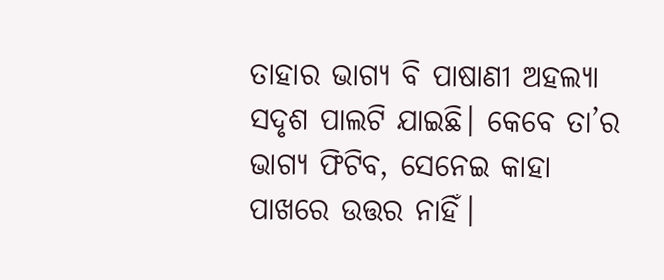ତାହାର ଭାଗ୍ୟ ବି ପାଷାଣୀ ଅହଲ୍ୟା ସଦୃଶ ପାଲଟି ଯାଇଛି। କେବେ ତା’ର ଭାଗ୍ୟ ଫିଟିବ, ସେନେଇ କାହା ପାଖରେ ଉତ୍ତର ନାହିଁ।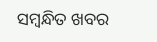ସମ୍ବନ୍ଧିତ ଖବର